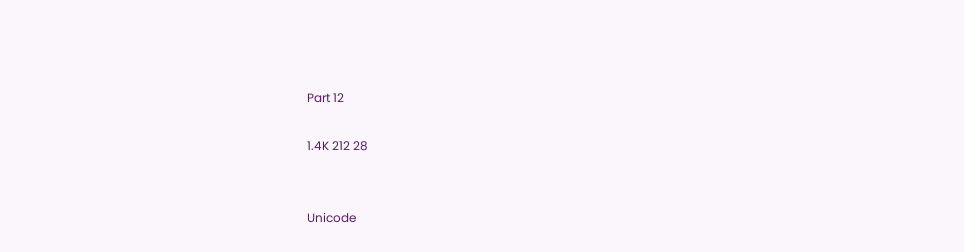Part 12

1.4K 212 28


Unicode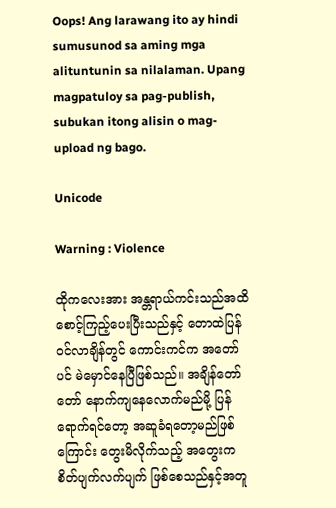Oops! Ang larawang ito ay hindi sumusunod sa aming mga alituntunin sa nilalaman. Upang magpatuloy sa pag-publish, subukan itong alisin o mag-upload ng bago.

Unicode

Warning : Violence

ထိုကလေးအား အန္တရာယ်ကင်းသည်အထိ စောင့်ကြည့်ပေးပြီးသည်နှင့် တောထဲပြန်ဝင်လာချိန်တွင် ကောင်းကင်က အတော်ပင် မဲမှောင်နေပြီဖြစ်သည်။ အချိန်တော်တော် နောက်ကျနေလောက်မည်မို့ ပြန်ရောက်ရင်တော့ အဆူခံရတော့မည်ဖြစ်ကြောင်း တွေးမိလိုက်သည့် အတွေးက စိတ်ပျက်လက်ပျက် ဖြစ်စေသည်နှင့်အတူ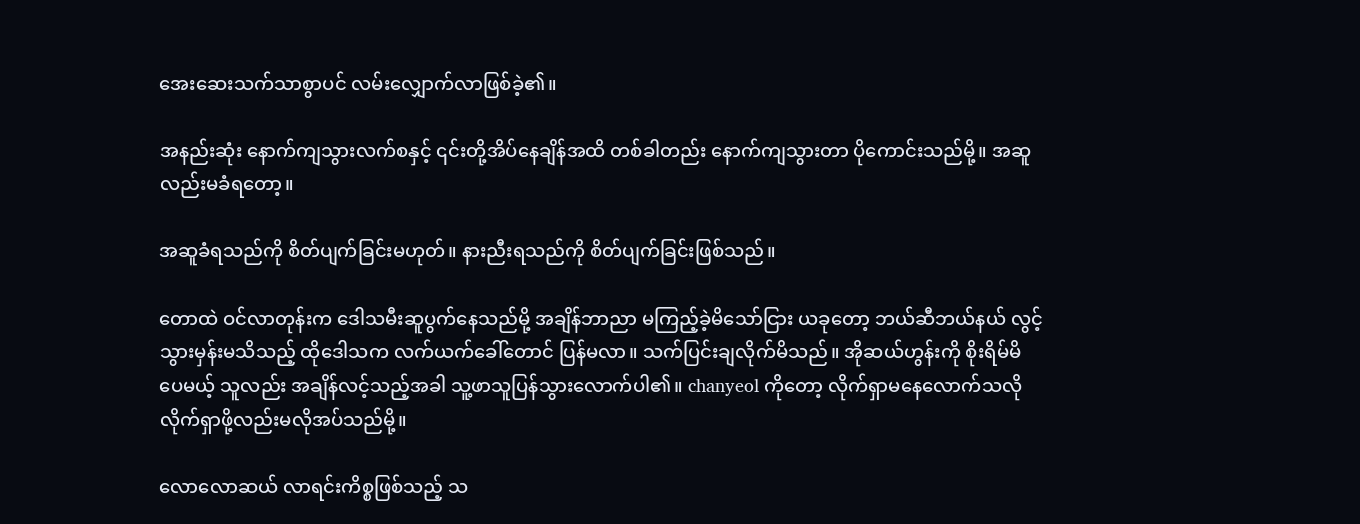အေးဆေးသက်သာစွာပင် လမ်းလျှောက်လာဖြစ်ခဲ့၏။

အနည်းဆုံး နောက်ကျသွားလက်စနှင့် ၎င်းတို့အိပ်နေချိန်အထိ တစ်ခါတည်း နောက်ကျသွားတာ ပိုကောင်းသည်မို့။ အဆူလည်းမခံရတော့။

အဆူခံရသည်ကို စိတ်ပျက်ခြင်းမဟုတ်။ နားညီးရသည်ကို စိတ်ပျက်ခြင်းဖြစ်သည်။

တောထဲ ဝင်လာတုန်းက ဒေါသမီးဆူပွက်နေသည်မို့ အချိန်ဘာညာ မကြည့်ခဲ့မိသော်ငြား ယခုတော့ ဘယ်ဆီဘယ်နယ် လွင့်သွားမှန်းမသိသည့် ထိုဒေါသက လက်ယက်ခေါ်တောင် ပြန်မလာ။ သက်ပြင်းချလိုက်မိသည်။ အိုဆယ်ဟွန်းကို စိုးရိမ်မိပေမယ့် သူလည်း အချိန်လင့်သည့်အခါ သူ့ဖာသူပြန်သွားလောက်ပါ၏။ chanyeol ကိုတော့ လိုက်ရှာမနေလောက်သလို လိုက်ရှာဖို့လည်းမလိုအပ်သည်မို့။

လောလောဆယ် လာရင်းကိစ္စဖြစ်သည့် သ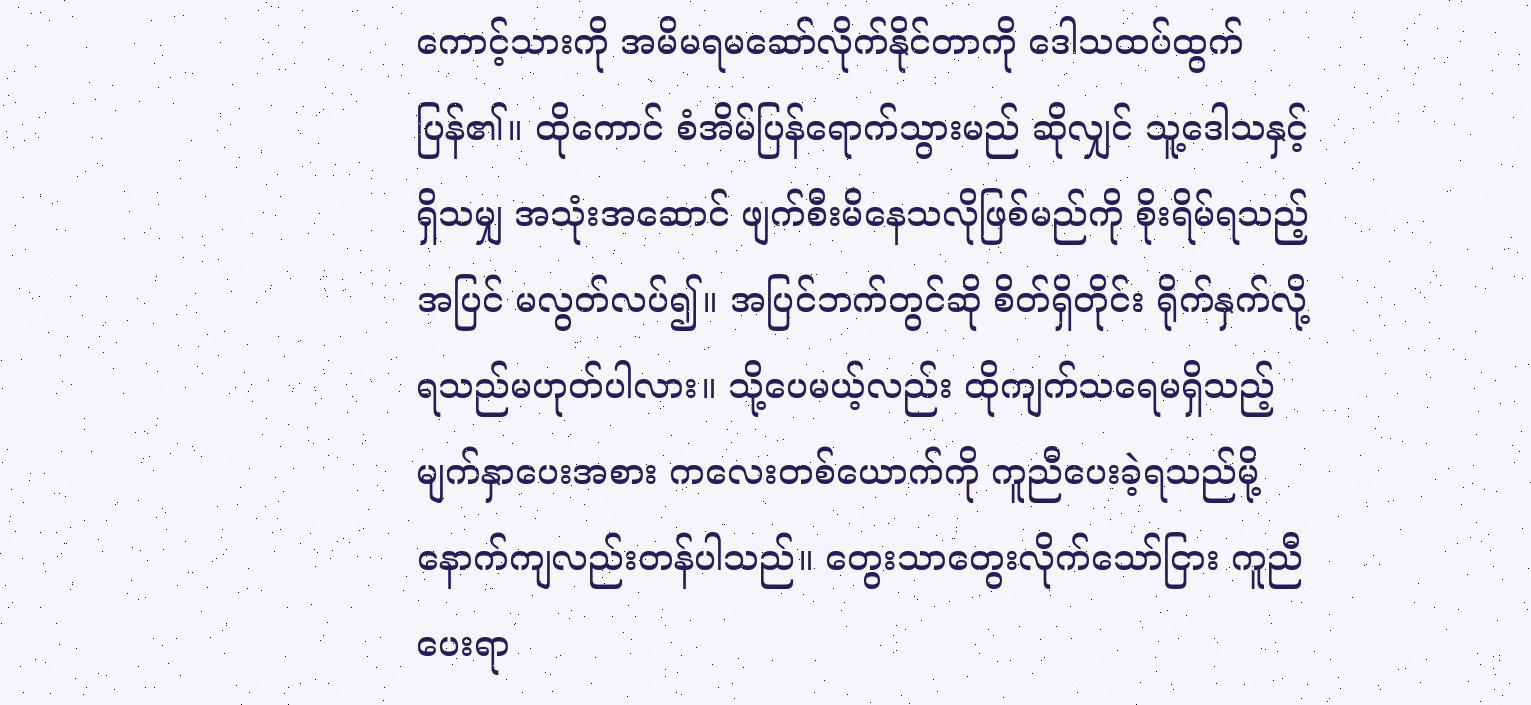ကောင့်သားကို အမိမရမဆော်လိုက်နိုင်တာကို ဒေါသထပ်ထွက်ပြန်၏။ ထိုကောင် စံအိမ်ပြန်ရောက်သွားမည် ဆိုလျှင် သူ့ဒေါသနှင့်ရှိသမျှ အသုံးအဆောင် ဖျက်စီးမိနေသလိုဖြစ်မည်ကို စိုးရိမ်ရသည့်အပြင် မလွတ်လပ်၍။ အပြင်ဘက်တွင်ဆို စိတ်ရှိတိုင်း ရိုက်နှက်လို့ရသည်မဟုတ်ပါလား။ သို့ပေမယ့်လည်း ထိုကျက်သရေမရှိသည့် မျက်နှာပေးအစား ကလေးတစ်ယောက်ကို ကူညီပေးခဲ့ရသည်မို့ နောက်ကျလည်းတန်ပါသည်။ တွေးသာတွေးလိုက်သော်ငြား ကူညီပေးရာ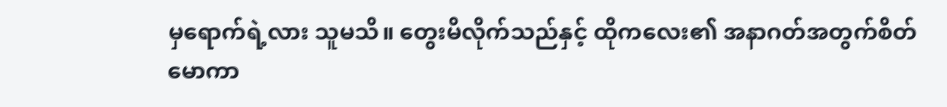မှရောက်ရဲ့လား သူမသိ။ တွေးမိလိုက်သည်နှင့် ထိုကလေး၏ အနာဂတ်အတွက်စိတ်မောကာ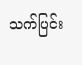သက်ပြင်း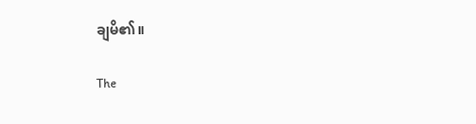ချမိ၏။

The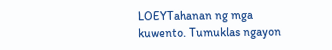LOEYTahanan ng mga kuwento. Tumuklas ngayon